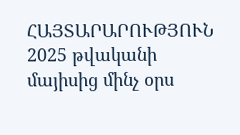ՀԱՅՏԱՐԱՐՈՒԹՅՈՒՆ
2025 թվականի մայիսից մինչ օրս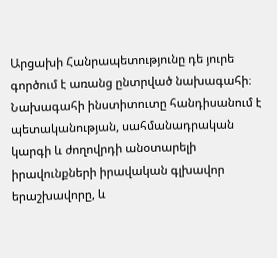Արցախի Հանրապետությունը դե յուրե գործում է առանց ընտրված նախագահի։ Նախագահի ինստիտուտը հանդիսանում է պետականության, սահմանադրական կարգի և ժողովրդի անօտարելի իրավունքների իրավական գլխավոր երաշխավորը, և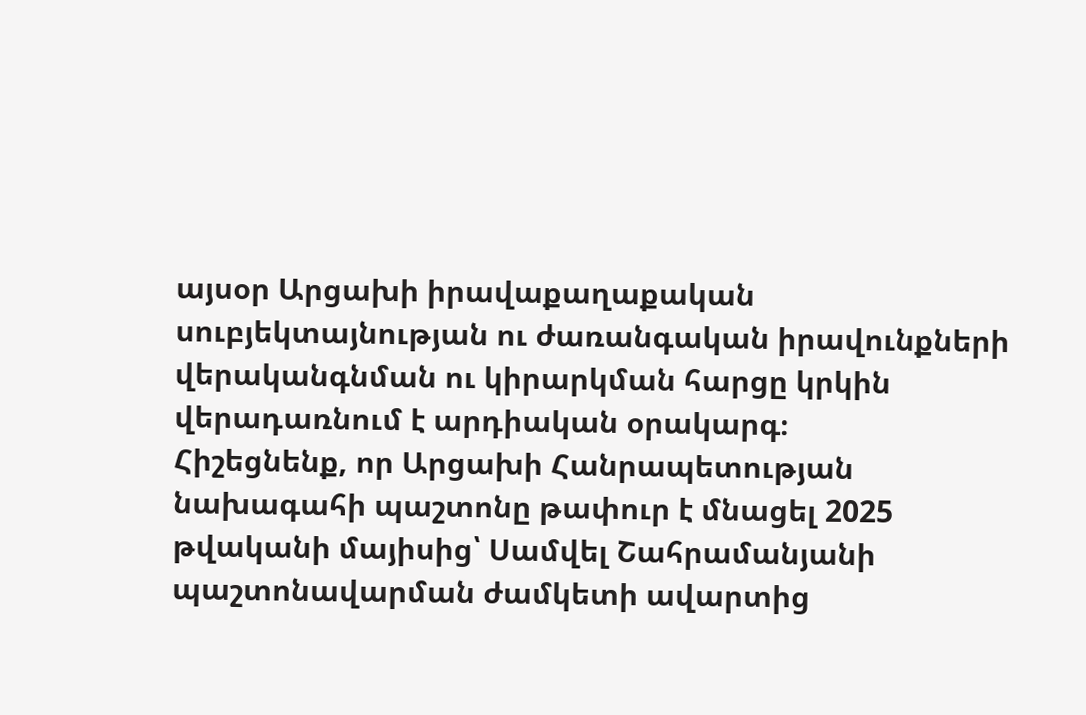այսօր Արցախի իրավաքաղաքական սուբյեկտայնության ու ժառանգական իրավունքների վերականգնման ու կիրարկման հարցը կրկին վերադառնում է արդիական օրակարգ։
Հիշեցնենք, որ Արցախի Հանրապետության նախագահի պաշտոնը թափուր է մնացել 2025 թվականի մայիսից՝ Սամվել Շահրամանյանի պաշտոնավարման ժամկետի ավարտից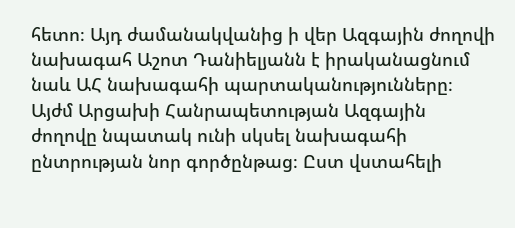հետո։ Այդ ժամանակվանից ի վեր Ազգային ժողովի նախագահ Աշոտ Դանիելյանն է իրականացնում նաև ԱՀ նախագահի պարտականությունները։
Այժմ Արցախի Հանրապետության Ազգային ժողովը նպատակ ունի սկսել նախագահի ընտրության նոր գործընթաց։ Ըստ վստահելի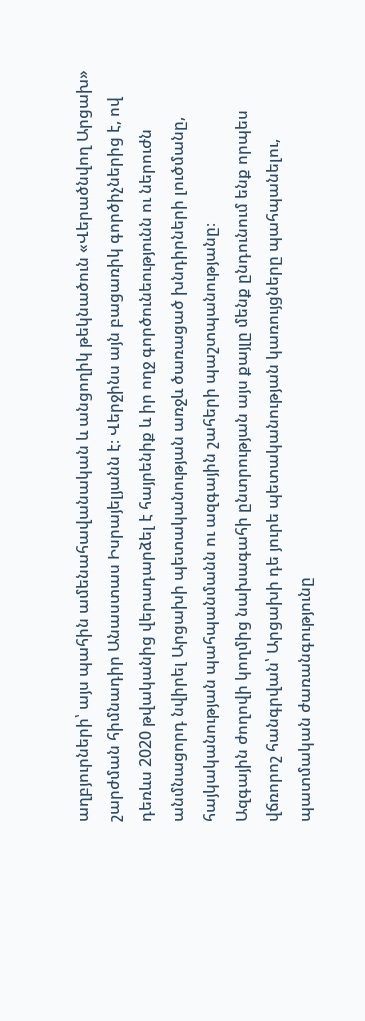աղբյուրների՝ այս պահին ամենահավանական և անցողիկ թեկնածուն «Վերածնվող Արցախ» շարժման հիմնադիր Անաստաս Իսրայելյանն է։ Վերջինս այն բացառիկ գործիչներից է, ով դեռևս 2020 թվականից վերադարձել է հայրենիք և իր ողջ գործունեությունն ու ներուժն անմնացորդ նվիրել Արցախի պետականության առջև ծառացած խնդիրների լուծմանը, հայկականության պահպանմանն ու ազգային շահերի պաշտպանությանը։
Ազգային ժողովի կողմից նախագահի ընտրության այս քայլը մենք ընդունում ենք որպես վճռորոշ հանգրվան՝ Արցախի դե յուրե պետականության կառույցները պահպանելու, պատմական ժառանգությունը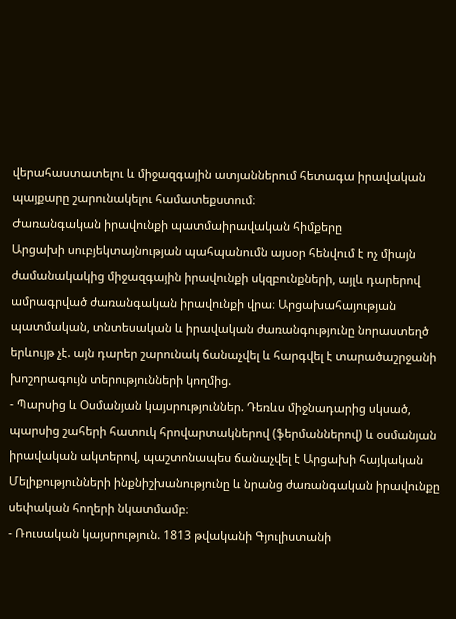վերահաստատելու և միջազգային ատյաններում հետագա իրավական պայքարը շարունակելու համատեքստում։
Ժառանգական իրավունքի պատմաիրավական հիմքերը
Արցախի սուբյեկտայնության պահպանումն այսօր հենվում է ոչ միայն ժամանակակից միջազգային իրավունքի սկզբունքների, այլև դարերով ամրագրված ժառանգական իրավունքի վրա։ Արցախահայության պատմական, տնտեսական և իրավական ժառանգությունը նորաստեղծ երևույթ չէ. այն դարեր շարունակ ճանաչվել և հարգվել է տարածաշրջանի խոշորագույն տերությունների կողմից.
- Պարսից և Օսմանյան կայսրություններ. Դեռևս միջնադարից սկսած, պարսից շահերի հատուկ հրովարտակներով (ֆերմաններով) և օսմանյան իրավական ակտերով, պաշտոնապես ճանաչվել է Արցախի հայկական Մելիքությունների ինքնիշխանությունը և նրանց ժառանգական իրավունքը սեփական հողերի նկատմամբ։
- Ռուսական կայսրություն. 1813 թվականի Գյուլիստանի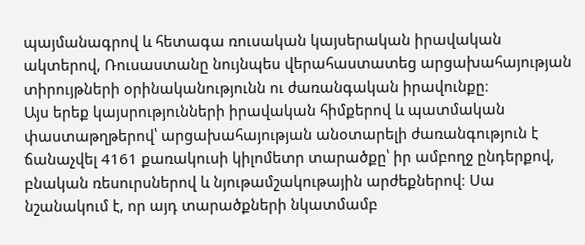պայմանագրով և հետագա ռուսական կայսերական իրավական ակտերով, Ռուսաստանը նույնպես վերահաստատեց արցախահայության տիրույթների օրինականությունն ու ժառանգական իրավունքը։
Այս երեք կայսրությունների իրավական հիմքերով և պատմական փաստաթղթերով՝ արցախահայության անօտարելի ժառանգություն է ճանաչվել 4161 քառակուսի կիլոմետր տարածքը՝ իր ամբողջ ընդերքով, բնական ռեսուրսներով և նյութամշակութային արժեքներով։ Սա նշանակում է, որ այդ տարածքների նկատմամբ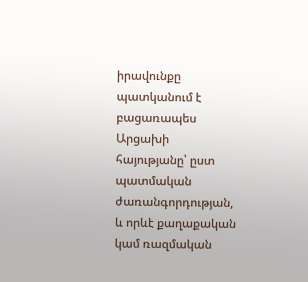իրավունքը պատկանում է բացառապես Արցախի հայությանը՝ ըստ պատմական ժառանգորդության, և որևէ քաղաքական կամ ռազմական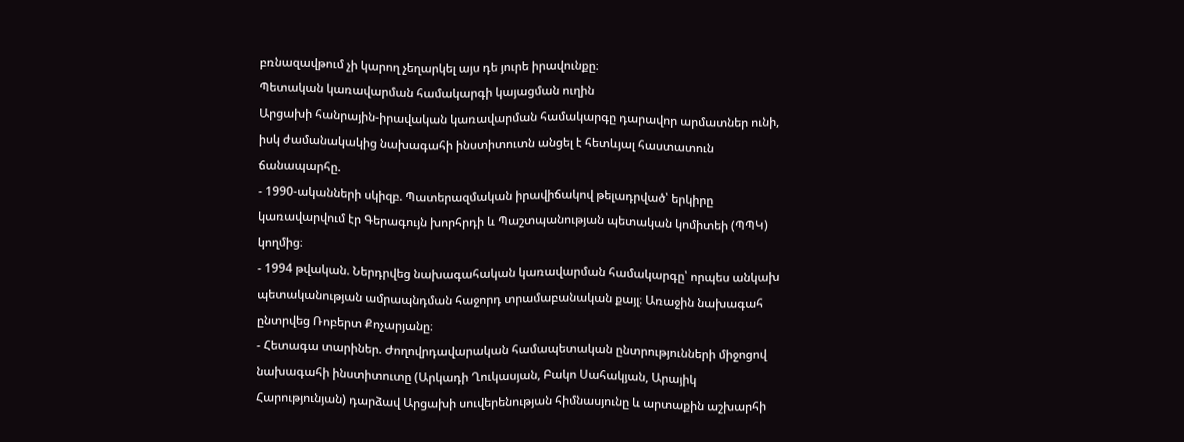բռնազավթում չի կարող չեղարկել այս դե յուրե իրավունքը։
Պետական կառավարման համակարգի կայացման ուղին
Արցախի հանրային-իրավական կառավարման համակարգը դարավոր արմատներ ունի, իսկ ժամանակակից նախագահի ինստիտուտն անցել է հետևյալ հաստատուն ճանապարհը.
- 1990-ականների սկիզբ. Պատերազմական իրավիճակով թելադրված՝ երկիրը կառավարվում էր Գերագույն խորհրդի և Պաշտպանության պետական կոմիտեի (ՊՊԿ) կողմից։
- 1994 թվական. Ներդրվեց նախագահական կառավարման համակարգը՝ որպես անկախ պետականության ամրապնդման հաջորդ տրամաբանական քայլ։ Առաջին նախագահ ընտրվեց Ռոբերտ Քոչարյանը։
- Հետագա տարիներ. Ժողովրդավարական համապետական ընտրությունների միջոցով նախագահի ինստիտուտը (Արկադի Ղուկասյան, Բակո Սահակյան, Արայիկ Հարությունյան) դարձավ Արցախի սուվերենության հիմնասյունը և արտաքին աշխարհի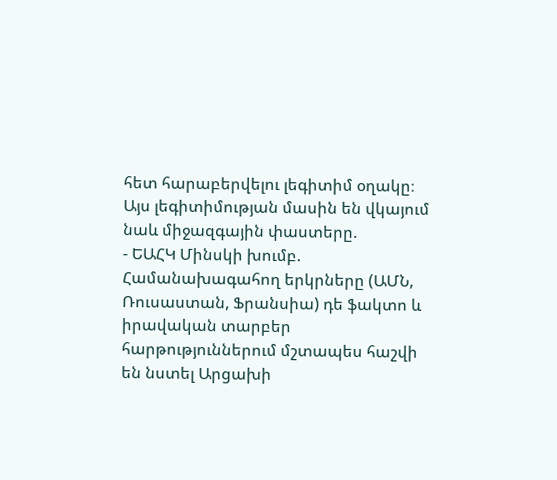հետ հարաբերվելու լեգիտիմ օղակը։
Այս լեգիտիմության մասին են վկայում նաև միջազգային փաստերը.
- ԵԱՀԿ Մինսկի խումբ. Համանախագահող երկրները (ԱՄՆ, Ռուսաստան, Ֆրանսիա) դե ֆակտո և իրավական տարբեր հարթություններում մշտապես հաշվի են նստել Արցախի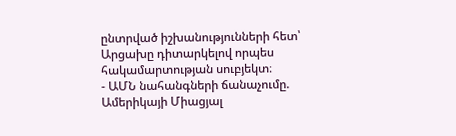ընտրված իշխանությունների հետ՝ Արցախը դիտարկելով որպես հակամարտության սուբյեկտ։
- ԱՄՆ նահանգների ճանաչումը. Ամերիկայի Միացյալ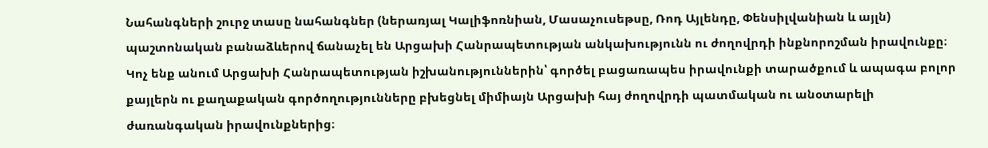Նահանգների շուրջ տասը նահանգներ (ներառյալ Կալիֆոռնիան, Մասաչուսեթսը, Ռոդ Այլենդը, Փենսիլվանիան և այլն) պաշտոնական բանաձևերով ճանաչել են Արցախի Հանրապետության անկախությունն ու ժողովրդի ինքնորոշման իրավունքը։
Կոչ ենք անում Արցախի Հանրապետության իշխանություններին՝ գործել բացառապես իրավունքի տարածքում և ապագա բոլոր քայլերն ու քաղաքական գործողությունները բխեցնել միմիայն Արցախի հայ ժողովրդի պատմական ու անօտարելի ժառանգական իրավունքներից։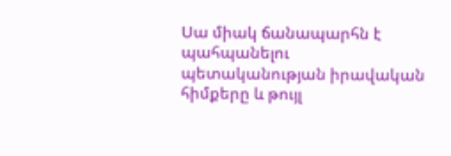Սա միակ ճանապարհն է պահպանելու պետականության իրավական հիմքերը և թույլ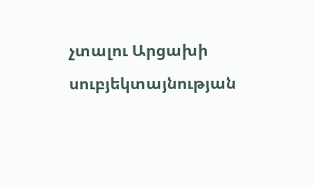չտալու Արցախի սուբյեկտայնության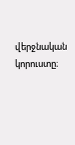վերջնական կորուստը։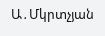Ա․Մկրտչյան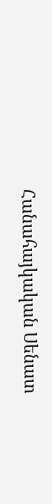Հանահայկական Սենատ